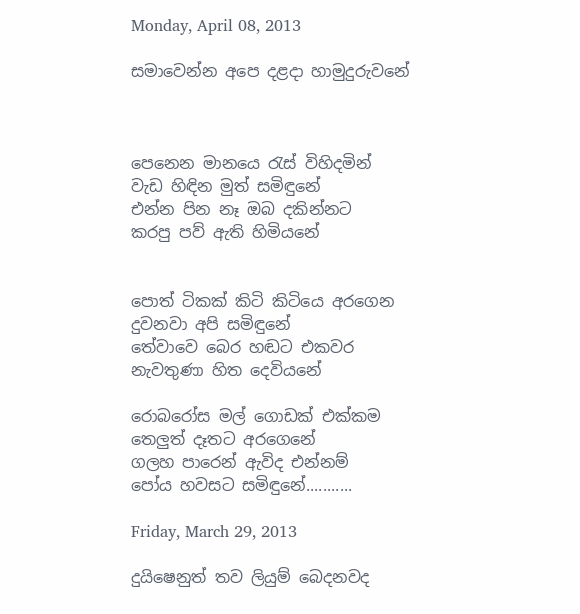Monday, April 08, 2013

සමාවෙන්න අපෙ දළදා හාමුදුරුවනේ



පෙනෙන මානයෙ රැස් විහිදමින්
වැඩ හිඳින මුත් සමිඳුනේ
එන්න පින නෑ ඔබ දකින්නට
කරපු පව් ඇති හිමියනේ


පොත් ටිකක් කිටි කිටියෙ අරගෙන
දුවනවා අපි සමිඳුනේ
තේවාවෙ බෙර හඬට එකවර
නැවතුණා හිත දෙවියනේ

රොබරෝස මල් ගොඩක් එක්කම
තෙලුත් දෑතට අරගෙනේ
ගලහ පාරෙන් ඇවිද එන්නම්
පෝය හවසට සමිඳුනේ...........

Friday, March 29, 2013

දුයිෂෙනුත් තව ලියුම් බෙදනවද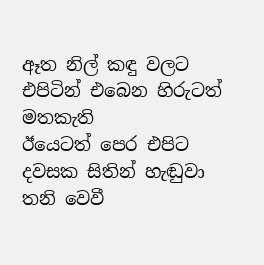ඈත නිල් කඳු වලට එපිටින් එබෙන හිරුටත් මතකැති
ඊයෙටත් පෙර එපිට දවසක සිතින් හැඬුවා තනි වෙවී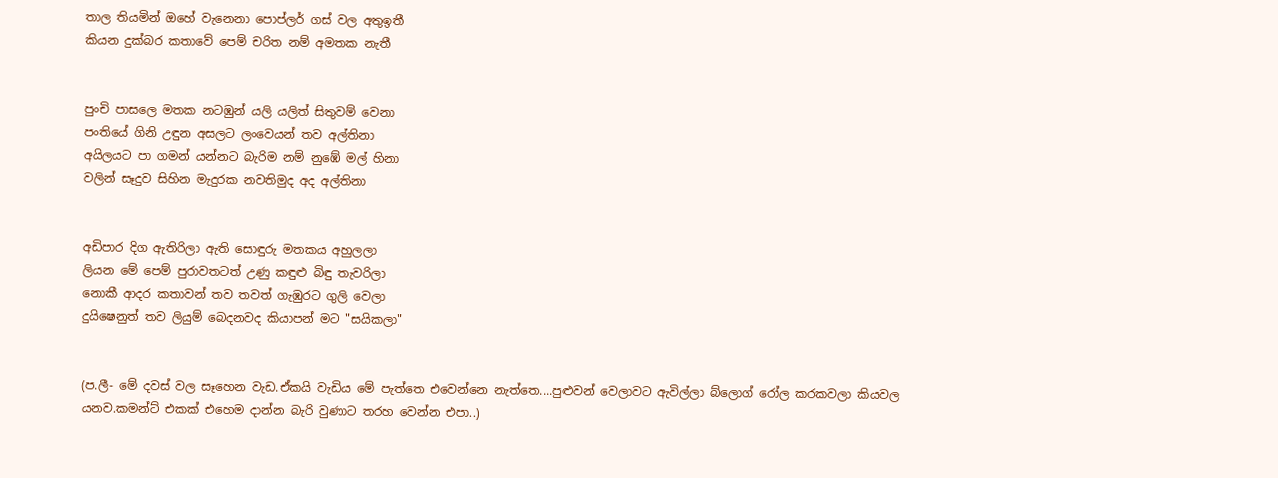තාල තියමින් ඔහේ වැනෙනා පොප්ලර් ගස් වල අතුඉතී
කියන දුක්බර කතාවේ පෙම් චරිත නම් අමතක නැතී


පුංචි පාසලෙ මතක නටඹුන් යලි යලිත් සිතුවම් වෙනා
පංතියේ ගිනි උඳුන අසලට ලංවෙයන් තව අල්තිනා
අයිලයට පා ගමන් යන්නට බැරිම නම් නුඹේ මල් හිනා
වලින් සෑදුව සිහින මැදුරක නවතිමුද අද අල්තිනා


අඩිපාර දිග ඇතිරිලා ඇති සොඳුරු මතකය අහුලලා
ලියන මේ පෙම් පුරාවතටත් උණු කඳුළු බිඳු තැවරිලා
නොකී ආදර කතාවන් තව තවත් ගැඹුරට ගුලි වෙලා
දුයිෂෙනුත් තව ලියුම් බෙදනවද කියාපන් මට "සයිකලා"


(ප.ලී- මේ දවස් වල සෑහෙන වැඩ.ඒකයි වැඩිය මේ පැත්තෙ එවෙන්නෙ නැත්තෙ....පුළුවන් වෙලාවට ඇවිල්ලා බ්ලොග් රෝල කරකවලා කියවල යනව.කමන්ට් එකක් එහෙම දාන්න බැරි වුණාට තරහ වෙන්න එපා..)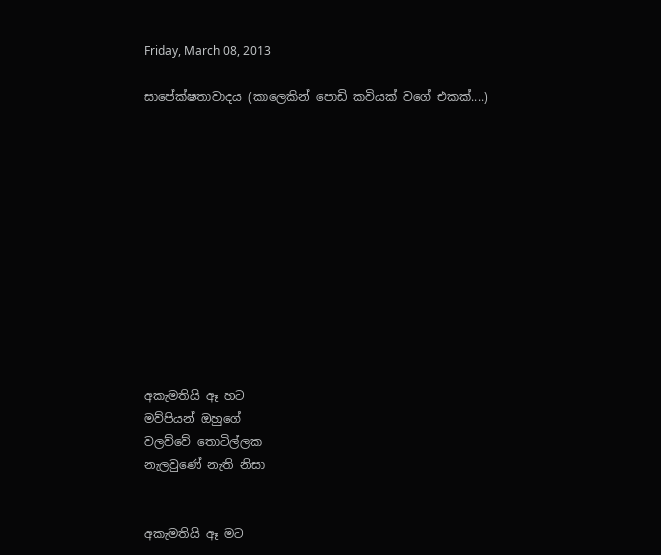Friday, March 08, 2013

සාපේක්ෂතාවාදය (කාලෙකින් පොඩි කවියක් වගේ එකක්....)












අකැමතියි ඈ හට
මව්පියන් ඔහුගේ
වලව්වේ තොටිල්ලක
නැලවුණේ නැති නිසා


අකැමතියි ඈ මට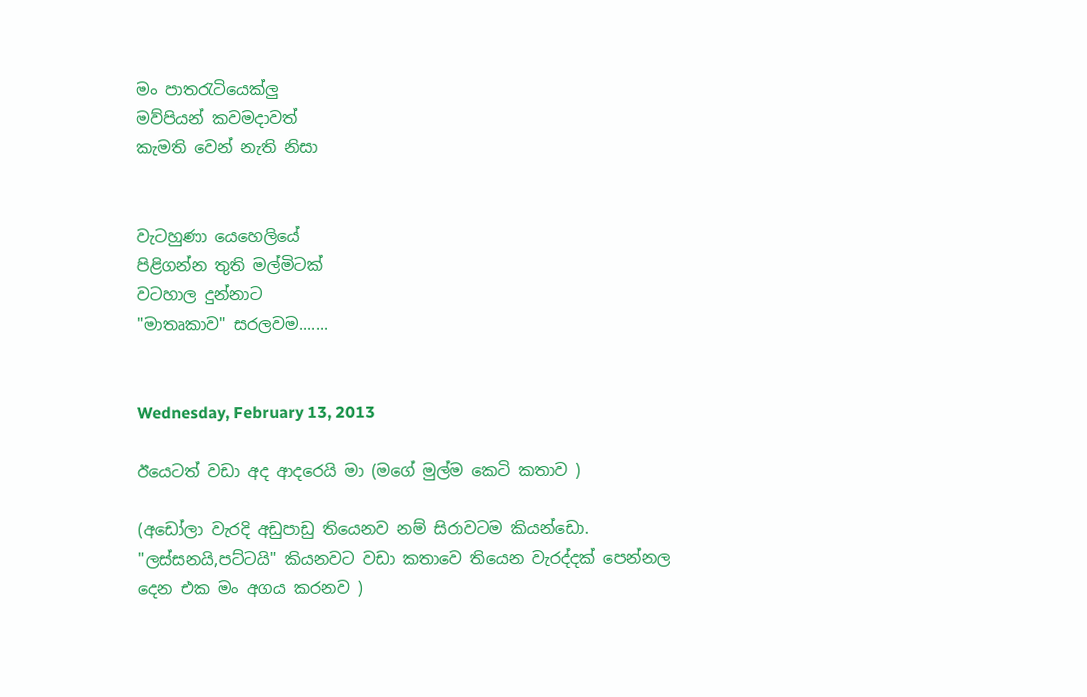මං පාතරැටියෙක්ලු
මව්පියන් කවමදාවත්
කැමති වෙන් නැති නිසා


වැටහුණා යෙහෙලියේ
පිළිගන්න තුති මල්මිටක්
වටහාල දුන්නාට
"මාතෘකාව" සරලවම.......


Wednesday, February 13, 2013

ඊයෙටත් වඩා අද ආදරෙයි මා (මගේ මුල්ම කෙටි කතාව )

(අඩෝලා වැරදි අඩුපාඩු තියෙනව නම් සිරාවටම කියන්ඩො.  "ලස්සනයි,පට්ටයි" කියනවට වඩා කතාවෙ තියෙන වැරද්දක් පෙන්නල දෙන එක මං අගය කරනව )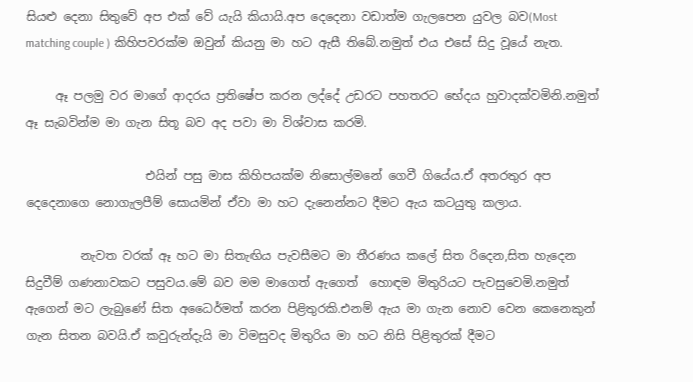සියළු දෙනා සිතුවේ අප එක් වේ යැයි කියායි.අප දෙදෙනා වඩාත්ම ගැලපෙන යුවල බව(Most matching couple ) කිහිපවරක්ම ඔවුන් කියනු මා හට ඇසී තිබේ.නමුත් එය එසේ සිදු වූයේ නැත.

     ඈ පලමු වර මාගේ ආදරය ප්‍රතිෂේප කරන ලද්දේ උඩරට පහතරට භේදය හුවාදක්වමිනි.නමුත් ඈ සැබවින්ම මා ගැන සිතූ බව අද පවා මා විශ්වාස කරමි.

                    එයින් පසු මාස කිහිපයක්ම නිසොල්මනේ ගෙවී ගියේය.ඒ අතරතුර අප දෙදෙනාගෙ නොගැලපීම් සොයමින් ඒවා මා හට දැනෙන්නට දීමට ඇය කටයුතු කලාය.

         නැවත වරක් ඈ හට මා සිතැඟිය පැවසීමට මා තීරණය කලේ සිත රිදෙන,සිත හැදෙන සිදුවීම් ගණනාවකට පසුවය.මේ බව මම මාගෙත් ඇගෙත්  හොඳම මිතුරියට පැවසුවෙමි.නමුත් ඇගෙන් මට ලැබුණේ සිත අධෛර්මත් කරන පිළිතුරකි.එනම් ඇය මා ගැන නොව වෙන කෙනෙකුන් ගැන සිතන බවයි.ඒ කවුරුන්දැයි මා විමසුවද මිතුරිය මා හට නිසි පිළිතුරක් දීමට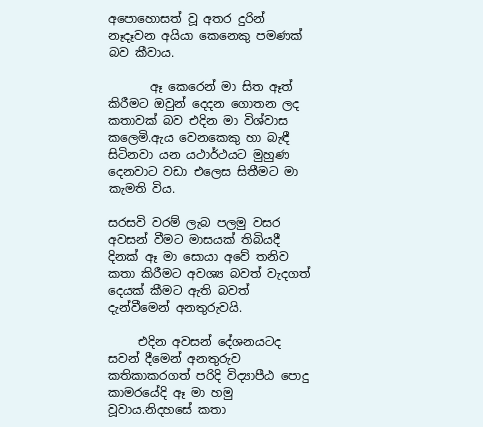අපොහොසත් වූ අතර දුරින් නෑදෑවන අයියා කෙනෙකු පමණක් බව කීවාය.

       ඈ කෙරෙන් මා සිත ඈත් කිරීමට ඔවුන් දෙදන ගොතන ලද කතාවක් බව එදින මා විශ්වාස කලෙමි.ඇය වෙනකෙකු හා බැඳී සිටිනවා යන යථාර්ථයට මුහුණ දෙනවාට වඩා එලෙස සිතීමට මා කැමති විය.

සරසවි වරම් ලැබ පලමු වසර අවසන් වීමට මාසයක් තිබියදී දිනක් ඈ මා සොයා අවේ තනිව කතා කිරීමට අවශ්‍ය බවත් වැදගත් දෙයක් කීමට ඇති බවත් දැන්වීමෙන් අනතුරුවයි.

     එදින අවසන් දේශනයටද සවන් දීමෙන් අනතුරුව කතිකාකරගත් පරිදි විද්‍යාපීඨ පොදු කාමරයේදි ඈ මා හමු වූවාය.නිදහසේ කතා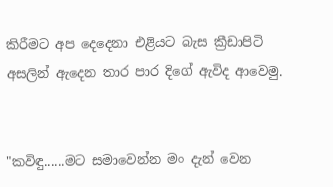කිරීමට අප දෙදෙනා එළියට බැස ක්‍රීඩාපිටි අසලින් ඇදෙන තාර පාර දිගේ ඇවිද ආවෙමු.


"කවිඳු......මට සමාවෙන්න මං දැන් වෙන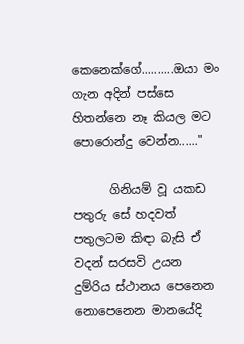කෙනෙක්ගේ..........ඔයා මං ගැන අදින් පස්සෙ හිතන්නෙ නෑ කියල මට පොරොන්දු වෙන්න......"

      ගිනියම් වූ යකඩ පතුරු සේ හදවත් පතුලටම කිඳා බැසි ඒ වදන් සරසවි උයන දුම්රිය ස්ථානය පෙනෙන නොපෙනෙන මානයේදි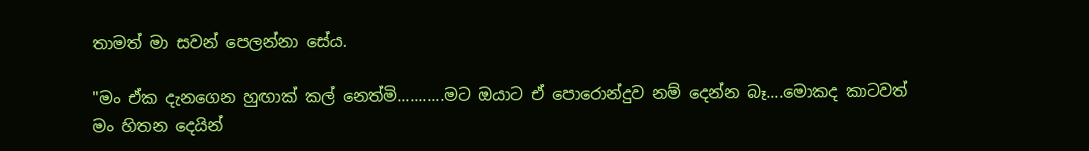තාමත් මා සවන් පෙලන්නා සේය.

"මං ඒක දැනගෙන හුඟාක් කල් නෙත්මි...........මට ඔයාට ඒ පොරොන්දුව නම් දෙන්න බෑ....මොකද කාටවත් මං හිතන දෙයින්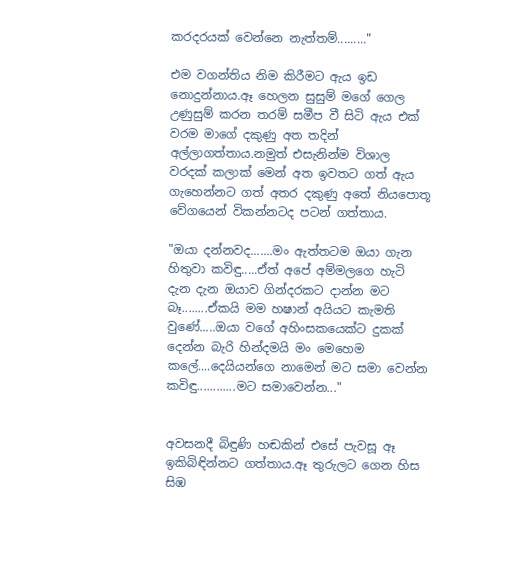කරදරයක් වෙන්නෙ නැත්තම්........."

එම වගන්තිය නිම කිරීමට ඇය ඉඩ නොදුන්නාය.ඈ හෙලන සුසුම් මගේ ගෙල උණුසුම් කරන තරම් සමීප වී සිටි ඇය එක් වරම මාගේ දකුණු අත තදින් අල්ලාගත්තාය.නමුත් එසැනින්ම විශාල වරදක් කලාක් මෙන් අත ඉවතට ගත් ඇය ගැහෙන්නට ගත් අතර දකුණු අතේ නියපොතූ වේගයෙන් විකන්නටද පටන් ගත්තාය.

"ඔයා දන්නවද.......මං ඇත්තටම ඔයා ගැන හිතුවා කවිඳු.....ඒත් අපේ අම්මලගෙ හැටි දැන දැන ඔයාව ගින්දරකට දාන්න මට බෑ........ඒකයි මම හෂාන් අයියට කැමති වුණේ.....ඔයා වගේ අහිංසකයෙක්ට දුකක් දෙන්න බැරි හින්දමයි මං මෙහෙම කලේ....දෙයියන්ගෙ නාමෙන් මට සමා වෙන්න කවිඳු............මට සමාවෙන්න..."


අවසනදී බිඳුණි හඬකින් එසේ පැවසූ ඈ ඉකිබිඳින්නට ගත්තාය.ඈ තුරුලට ගෙන හිස සිඹ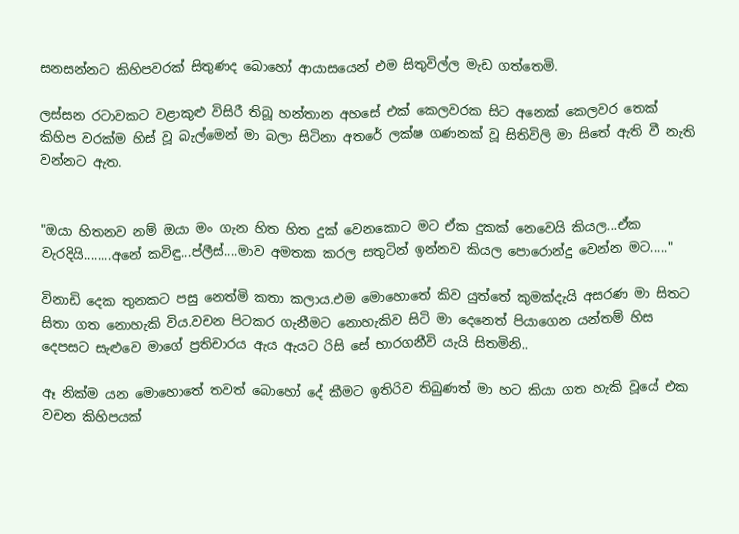සනසන්නට කිහිපවරක් සිතුණද බොහෝ ආයාසයෙන් එම සිතුවිල්ල මැඩ ගත්තෙමි.

ලස්සන රටාවකට වළාකුළු විසිරී තිබූ හන්තාන අහසේ එක් කෙලවරක සිට අනෙක් කෙලවර තෙක් කිහිප වරක්ම හිස් වූ බැල්මෙන් මා බලා සිටිනා අතරේ ලක්ෂ ගණනක් වූ සිතිවිලි මා සිතේ ඇති වී නැති වන්නට ඇත.


"ඔයා හිතනව නම් ඔයා මං ගැන හිත හිත දුක් වෙනකොට මට ඒක දුකක් නෙවෙයි කියල...ඒක වැරදියි........අනේ කවිඳු...ප්ලීස්....මාව අමතක කරල සතුටින් ඉන්නව කියල පොරොන්දු වෙන්න මට....."

විනාඩි දෙක තුනකට පසු නෙත්මි කතා කලාය.එම මොහොතේ කිව යුත්තේ කුමක්දැයි අසරණ මා සිතට සිතා ගත නොහැකි විය.වචන පිටකර ගැනීමට නොහැකිව සිටි මා දෙනෙත් පියාගෙන යන්තම් හිස දෙපසට සැළුවෙ මාගේ ප්‍රතිචාරය ඇය ඇයට රිසි සේ භාරගනීවි යැයි සිතමිනි..

ඈ නික්ම යන මොහොතේ තවත් බොහෝ දේ කීමට ඉතිරිව තිබුණත් මා හට කියා ගත හැකි වූයේ එක වචන කිහිපයක්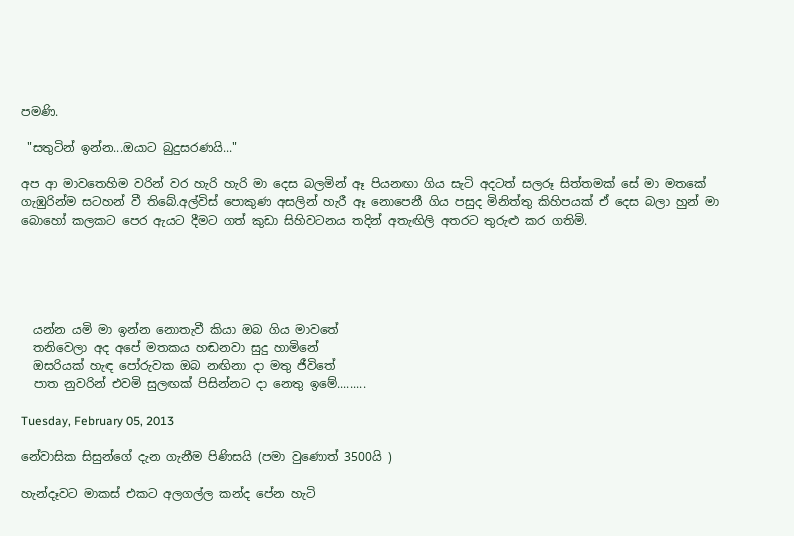පමණි.

 "සතුටින් ඉන්න...ඔයාට බුදුසරණයි..."

අප ආ මාවතෙහිම වරින් වර හැරි හැරි මා දෙස බලමින් ඈ පියනඟා ගිය සැටි අදටත් සලරූ සිත්තමක් සේ මා මතකේ ගැඹුරින්ම සටහන් වී තිබේ.අල්විස් පොකුණ අසලින් හැරී ඈ නොපෙනී ගිය පසුද මිනිත්තු කිහිපයක් ඒ දෙස බලා හුන් මා බොහෝ කලකට පෙර ඇයට දීමට ගත් කුඩා සිහිවටනය තදින් අතැඟිලි අතරට තුරුළු කර ගතිමි.





  යන්න යමි මා ඉන්න නොතැවී කියා ඔබ ගිය මාවතේ
  තනිවෙලා අද අපේ මතකය හඬනවා සුදු හාමිනේ
  ඔසරියක් හැඳ පෝරුවක ඔබ නඟිනා දා මතු ජීවිතේ
  පාත නුවරින් එවමි සුලඟක් පිසින්නට දා නෙතු ඉමේ.........

Tuesday, February 05, 2013

නේවාසික සිසුන්ගේ දැන ගැනීම පිණිසයි (පමා වුණොත් 3500යි )

හැන්දෑවට මාකස් එකට අලගල්ල කන්ද පේන හැටි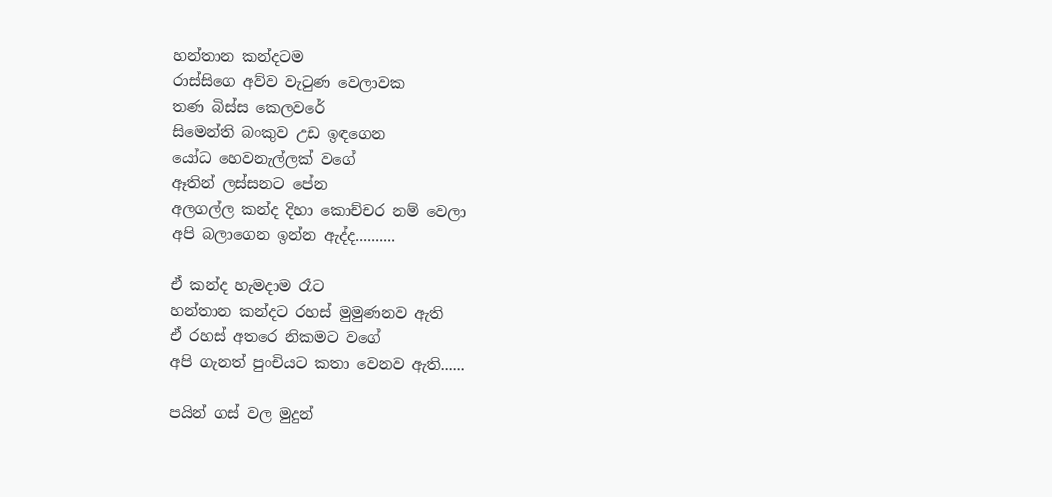හන්තාන කන්දටම
රාස්සිගෙ අව්ව වැටුණ වෙලාවක
තණ බිස්ස කෙලවරේ
සිමෙන්ති බංකුව උඩ ඉඳගෙන
යෝධ හෙවනැල්ලක් වගේ
ඈතින් ලස්සනට පේන
අලගල්ල කන්ද දිහා කොච්චර නම් වෙලා
අපි බලාගෙන ඉන්න ඇද්ද..........

ඒ කන්ද හැමදාම රෑට
හන්තාන කන්දට රහස් මුමුණනව ඇති
ඒ රහස් අතරෙ නිකමට වගේ
අපි ගැනත් පුංචියට කතා වෙනව ඇති......

පයින් ගස් වල මුදුන්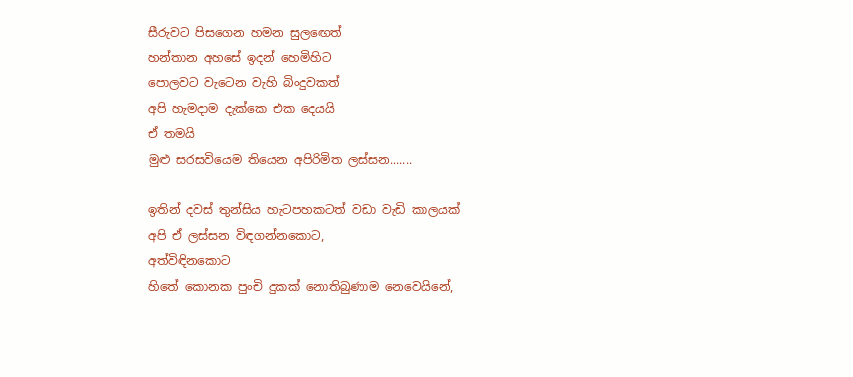සීරුවට පිසගෙන හමන සුලඟෙත්
හන්තාන අහසේ ඉදන් හෙමිහිට
පොලවට වැටෙන වැහි බිංදුවකත්
අපි හැමදාම දැක්කෙ එක දෙයයි
ඒ තමයි
මුළු සරසවියෙම තියෙන අපිරිමිත ලස්සන.......

ඉතින් දවස් තුන්සිය හැටපහකටත් වඩා වැඩි කාලයක්
අපි ඒ ලස්සන විඳගන්නකොට,
අත්විඳිනකොට
හිතේ කොනක පුංචි දුකක් නොතිබුණාම නෙවෙයිනේ,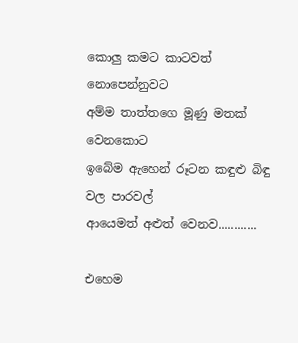කොලු කමට කාටවත් නොපෙන්නුවට
අම්ම තාත්තගෙ මූණු මතක් වෙනකොට
ඉබේම ඇහෙන් රූටන කඳුළු බිඳු වල පාරවල්
ආයෙමත් අළුත් වෙනව............

එහෙම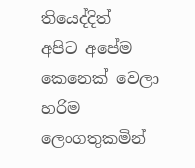තියෙද්දිත්
අපිට අපේම කෙනෙක් වෙලා
හරිම ලෙංගතුකමින්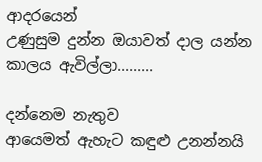ආදරයෙන්
උණුසුම දුන්න ඔයාවත් දාල යන්න
කාලය ඇවිල්ලා.........

දන්නෙම නැතුව
ආයෙමත් ඇහැට කඳුළු උනන්නයි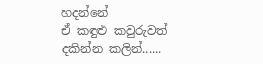හදන්නේ
ඒ කඳුළු කවුරුවත් දකින්න කලින්......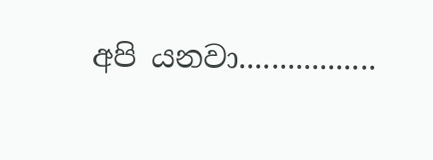අපි යනවා.................